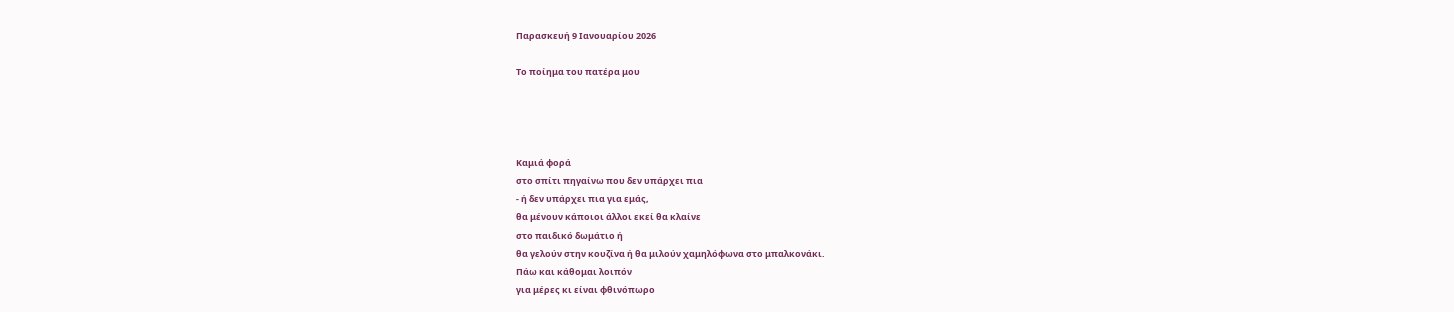Παρασκευή 9 Ιανουαρίου 2026

Το ποίημα του πατέρα μου




Καμιά φορά
στο σπίτι πηγαίνω που δεν υπάρχει πια
- ή δεν υπάρχει πια για εμάς,
θα μένουν κάποιοι άλλοι εκεί θα κλαίνε
στο παιδικό δωμάτιο ή
θα γελούν στην κουζίνα ή θα μιλούν χαμηλόφωνα στο μπαλκονάκι.
Πάω και κάθομαι λοιπόν
για μέρες κι είναι φθινόπωρο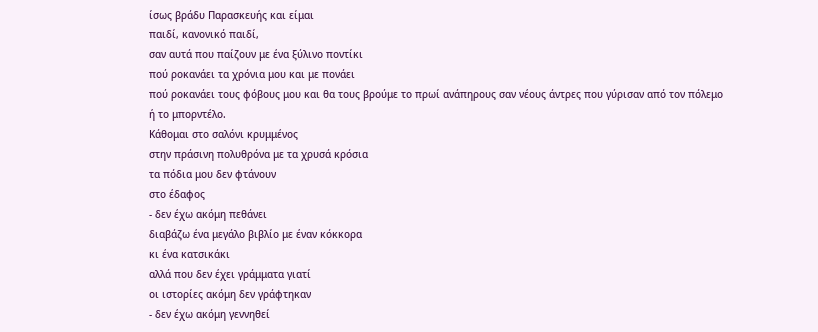ίσως βράδυ Παρασκευής και είμαι
παιδί, κανονικό παιδί,
σαν αυτά που παίζουν με ένα ξύλινο ποντίκι
πού ροκανάει τα χρόνια μου και με πονάει
πού ροκανάει τους φόβους μου και θα τους βρούμε το πρωί ανάπηρους σαν νέους άντρες που γύρισαν από τον πόλεμο
ή το μπορντέλο.
Κάθομαι στο σαλόνι κρυμμένος
στην πράσινη πολυθρόνα με τα χρυσά κρόσια
τα πόδια μου δεν φτάνουν
στο έδαφος
- δεν έχω ακόμη πεθάνει
διαβάζω ένα μεγάλο βιβλίο με έναν κόκκορα
κι ένα κατσικάκι
αλλά που δεν έχει γράμματα γιατί
οι ιστορίες ακόμη δεν γράφτηκαν
- δεν έχω ακόμη γεννηθεί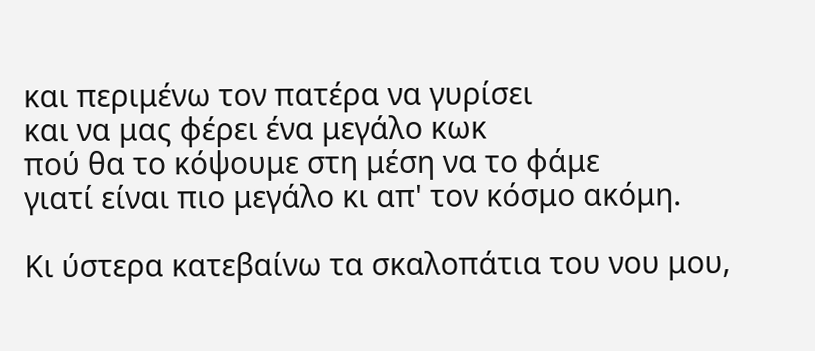και περιμένω τον πατέρα να γυρίσει
και να μας φέρει ένα μεγάλο κωκ
πού θα το κόψουμε στη μέση να το φάμε
γιατί είναι πιο μεγάλο κι απ' τον κόσμο ακόμη.

Κι ύστερα κατεβαίνω τα σκαλοπάτια του νου μου,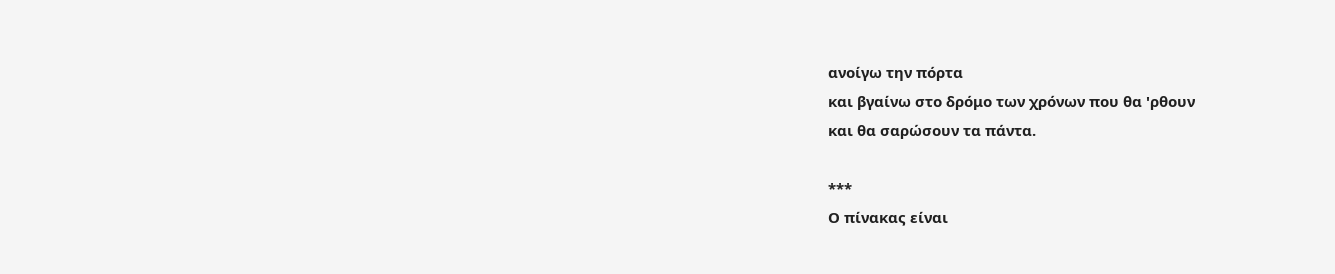ανοίγω την πόρτα
και βγαίνω στο δρόμο των χρόνων που θα 'ρθουν
και θα σαρώσουν τα πάντα.

***
Ο πίνακας είναι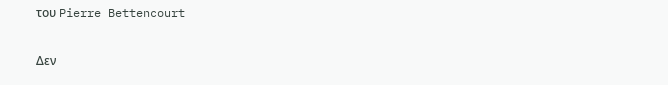του Pierre Bettencourt

Δεν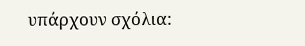υπάρχουν σχόλια: